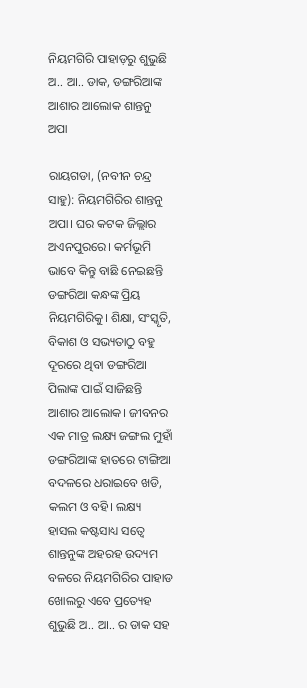ନିୟମଗିରି ପାହାଡ଼ରୁ ଶୁଭୁଛି ଅ.. ଆ.. ଡାକ, ଡଙ୍ଗରିଆଙ୍କ ଆଶାର ଆଲୋକ ଶାନ୍ତନୁ ଅପା

ରାୟଗଡା, (ନବୀନ ଚନ୍ଦ୍ର ସାହୁ): ନିୟମଗିରିର ଶାନ୍ତନୁ ଅପା। ଘର କଟକ ଜିଲ୍ଲାର ଅଏନପୁରରେ। କର୍ମଭୂମି ଭାବେ କିନ୍ତୁ ବାଛି ନେଇଛନ୍ତି ଡଙ୍ଗରିଆ କନ୍ଧଙ୍କ ପ୍ରିୟ ନିୟମଗିରିକୁ। ଶିକ୍ଷା, ସଂସ୍କୃତି, ବିକାଶ ଓ ସଭ୍ୟତାଠୁ ବହୁ ଦୂରରେ ଥିବା ଡଙ୍ଗରିଆ ପିଲାଙ୍କ ପାଇଁ ସାଜିଛନ୍ତି ଆଶାର ଆଲୋକ। ଜୀବନର ଏକ ମାତ୍ର ଲକ୍ଷ୍ୟ ଜଙ୍ଗଲ ମୁହାଁ ଡଙ୍ଗରିଆଙ୍କ ହାତରେ ଟାଙ୍ଗିଆ ବଦଳରେ ଧରାଇବେ ଖଡି, କଲମ ଓ ବହି। ଲକ୍ଷ୍ୟ ହାସଲ କଷ୍ଟସାଧ୍ୟ ସତ୍ବେ ଶାନ୍ତନୁଙ୍କ ଅହରହ ଉଦ୍ୟମ ବଳରେ ନିୟମଗିରିର ପାହାଡ ଖୋଲରୁ ଏବେ ପ୍ରତ୍ୟେହ ଶୁଭୁଛି ଅ.. ଆ.. ର ଡାକ ସହ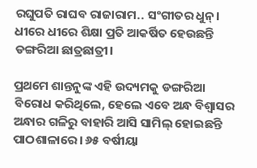ରଘୁପତି ରାଘବ ରାଜାରାମ.. ସଂଗୀତର ଧୁନ୍। ଧୀରେ ଧୀରେ ଶିକ୍ଷା ପ୍ରତି ଆକର୍ଷିତ ହେଉଛନ୍ତି ଡଙ୍ଗରିଆ ଛାତ୍ରଛାତ୍ରୀ।

ପ୍ରଥମେ ଶାନ୍ତନୁଙ୍କ ଏହି ଉଦ୍ୟମକୁ ଡଙ୍ଗରିଆ ବିରୋଧ କରିଥିଲେ, ହେଲେ ଏବେ ଅନ୍ଧ ବିଶ୍ବାସର ଅନ୍ଧାର ଗଳିରୁ ବାହାରି ଆସି ସାମିଲ୍ ହୋଇଛନ୍ତି ପାଠଶାଳାରେ। ୬୫ ବର୍ଷୀୟା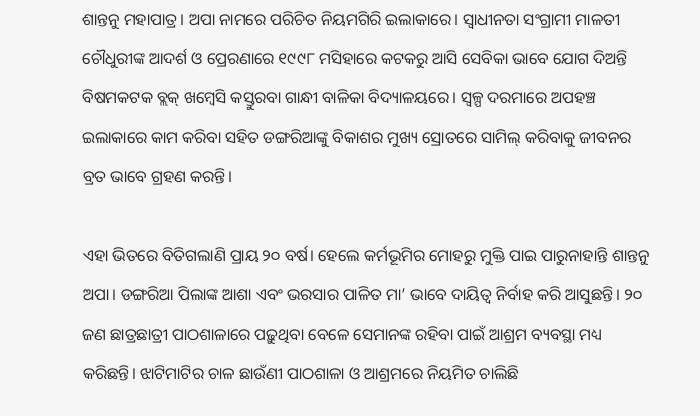ଶାନ୍ତନୁ ମହାପାତ୍ର। ଅପା ନାମରେ ପରିଚିତ ନିୟମଗିରି ଇଲାକାରେ। ସ୍ବାଧୀନତା ସଂଗ୍ରାମୀ ମାଳତୀ ଚୌଧୁରୀଙ୍କ ଆଦର୍ଶ ଓ ପ୍ରେରଣାରେ ୧୯୯୮ ମସିହାରେ କଟକରୁ ଆସି ସେବିକା ଭାବେ ଯୋଗ ଦିଅନ୍ତି ବିଷମକଟକ ବ୍ଲକ୍ ଖମ୍ବେସି କସ୍ତୁରବା ଗାନ୍ଧୀ ବାଳିକା ବିଦ୍ୟାଳୟରେ। ସ୍ବଳ୍ପ ଦରମାରେ ଅପହଞ୍ଚ ଇଲାକାରେ କାମ କରିବା ସହିତ ଡଙ୍ଗରିଆଙ୍କୁ ବିକାଶର ମୁଖ୍ୟ ସ୍ରୋତରେ ସାମିଲ୍ କରିବାକୁ ଜୀବନର ବ୍ରତ ଭାବେ ଗ୍ରହଣ କରନ୍ତି।

ଏହା ଭିତରେ ବିତିଗଲାଣି ପ୍ରାୟ ୨୦ ବର୍ଷ। ହେଲେ କର୍ମଭୂମିର ମୋହରୁ ମୁକ୍ତି ପାଇ ପାରୁନାହାନ୍ତି ଶାନ୍ତନୁ ଅପା। ଡଙ୍ଗରିଆ ପିଲାଙ୍କ ଆଶା ଏବଂ ଭରସାର ପାଳିତ ମା’ ଭାବେ ଦାୟିତ୍ବ ନିର୍ବାହ କରି ଆସୁଛନ୍ତି। ୨୦ ଜଣ ଛାତ୍ରଛାତ୍ରୀ ପାଠଶାଳାରେ ପଢ଼ୁଥିବା ବେଳେ ସେମାନଙ୍କ ରହିବା ପାଇଁ ଆଶ୍ରମ ବ୍ୟବସ୍ଥା ମଧ୍ୟ କରିଛନ୍ତି। ଝାଟିମାଟିର ଚାଳ ଛାଉଁଣୀ ପାଠଶାଳା ଓ ଆଶ୍ରମରେ ନିୟମିତ ଚାଲିଛି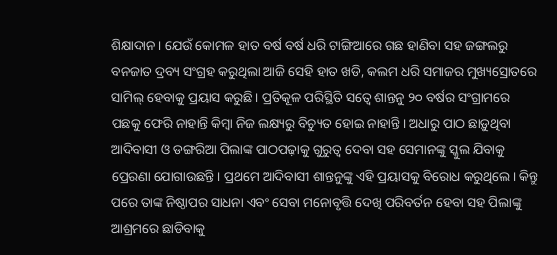ଶିକ୍ଷାଦାନ। ଯେଉଁ କୋମଳ ହାତ ବର୍ଷ ବର୍ଷ ଧରି ଟାଙ୍ଗିଆରେ ଗଛ ହାଣିବା ସହ ଜଙ୍ଗଲରୁ ବନଜାତ ଦ୍ରବ୍ୟ ସଂଗ୍ରହ କରୁଥିଲା ଆଜି ‌ସେହି ହାତ ଖଡି, କଲମ ଧରି ସମାଜର ମୁଖ୍ୟସ୍ରୋତରେ ସାମିଲ୍ ହେବାକୁ ପ୍ରୟାସ କରୁଛି। ପ୍ରତିକୂଳ ପରିସ୍ଥିତି ସତ୍ବେ ଶାନ୍ତନୁ ୨୦ ବର୍ଷର ସଂଗ୍ରାମରେ ପଛକୁ ଫେରି ନାହାନ୍ତି କିମ୍ବା ନିଜ ଲକ୍ଷ୍ୟରୁ ବିଚ୍ୟୁତ ହୋଇ ନାହାନ୍ତି। ଅଧାରୁ ପାଠ ଛାଡ଼ୁଥିବା ଆଦିବାସୀ ଓ ଡଙ୍ଗରିଆ ପିଲାଙ୍କ ପାଠପଢ଼ାକୁ ଗୁରୁତ୍ୱ ଦେବା ସହ ସେମାନଙ୍କୁ ସ୍କୁଲ ଯିବାକୁ ପ୍ରେରଣା ଯୋଗାଉଛନ୍ତି। ପ୍ରଥମେ ଆଦିବାସୀ ଶାନ୍ତନୁଙ୍କୁ ଏହି ପ୍ରୟାସକୁ ବିରୋଧ କରୁଥିଲେ। କିନ୍ତୁ ପରେ ତାଙ୍କ ନିଷ୍ଠାପର ସାଧନା ଏବଂ ସେବା ମନୋବୃତ୍ତି ଦେଖି ପରିବର୍ତନ ହେବା ସହ ପିଲାଙ୍କୁ ଆଶ୍ରମରେ ଛାଡିବାକୁ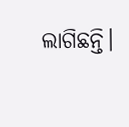ଲାଗିଛନ୍ତି।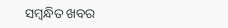ସମ୍ବନ୍ଧିତ ଖବର